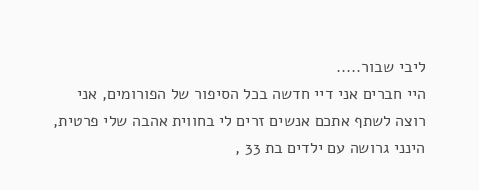ליבי שבור.....
היי חברים אני דיי חדשה בכל הסיפור של הפורומים, אני רוצה לשתף אתכם אנשים זרים לי בחווית אהבה שלי פרטית, הינני גרושה עם ילדים בת 33 ,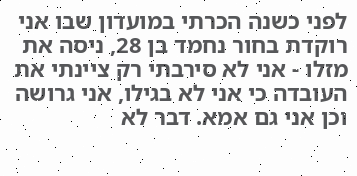לפני כשנה הכרתי במועדון שבו אני רוקדת בחור נחמד בן 28, ניסה את מזלו - אני לא סירבתי רק ציינתי את העובדה כי אני לא בגילו, אני גרושה וכן אני גם אמא. דבר לא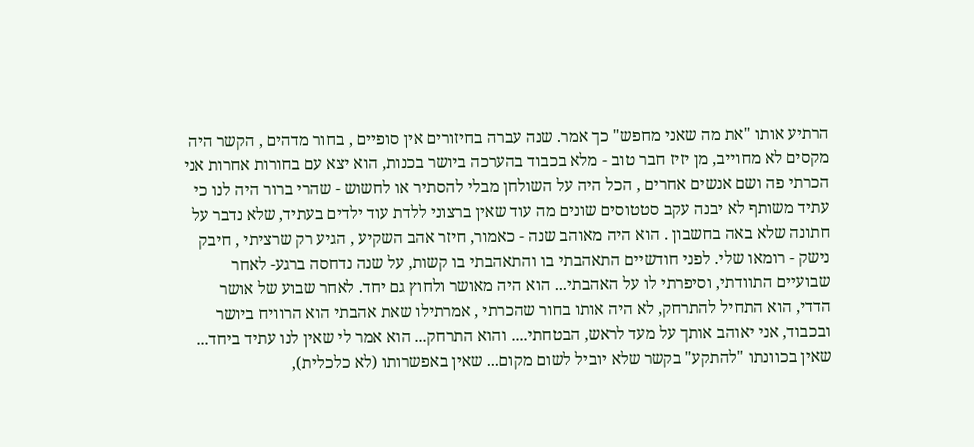הרתיע אותו "את מה שאני מחפש" כך אמר. שנה עברה בחיזורים אין סופיים , בחור מדהים , הקשר היה מקסים לא מחוייב, מן יזיז חבר טוב - מלא בכבוד בהערכה ביושר בכנות, הוא יצא עם בחורות אחרות אני הכרתי פה ושם אנשים אחרים , הכל היה על השולחן מבלי להסתיר או לחשוש - שהרי ברור היה לנו כי עתיד משותף לא יבנה עקב סטטוסים שונים מה עוד שאין ברצוני ללדת עוד ילדים בעתיד, שלא נדבר על חתונה שלא באה בחשבון . הוא היה מאוהב שנה - כאמור, חיזר אהב השקיע , הגיע רק שרציתי , חיבק נישק - רומאו שלי. לפני חודשיים התאהבתי בו והתאהבתי בו קשות, על שנה נדחסה ברגע- לאחר שבועיים התוודתי, וסיפרתי לו על האהבתי... הוא היה מאושר ולחוץ גם יחד. לאחר שבוע של אושר הדדי, הוא התחיל להתרחק, לא היה אותו בחור שהכרתי , אמרתילו שאת אהבתי הוא הרוויח ביושר ובכבוד, אני יאוהב אותך על מעד לראש, הבטחתי.... והוא התרחק... הוא אמר לי שאין לנו עתיד ביחד... שאין בכוונתו "להתקע" בקשר שלא יוביל לשום מקום... שאין באפשרותו (לא כלכלית),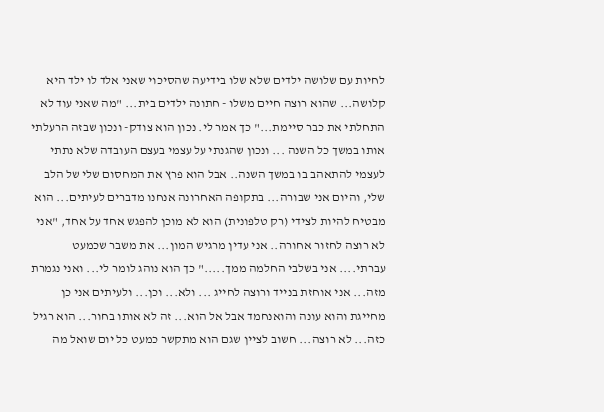לחיות עם שלושה ילדים שלא שלו בידיעה שהסיכוי שאני אלד לו ילד היא קלושה... שהוא רוצה חיים משלו - חתונה ילדים בית... "מה שאני עוד לא התחלתי את כבר סיימת..." כך אמר לי. נכון הוא צודק- ונכון שבזה הרעלתי אותו במשך כל השנה ... ונכון שהגנתי על עצמי בעצם העובדה שלא נתתי לעצמי להתאהב בו במשך השנה.. אבל הוא פרץ את המחסום שלי של הלב שלי, והיום אני שבורה... בתקופה האחרונה אנחנו מדברים לעיתים... הוא מבטיח להיות לצידי (רק טלפונית) הוא לא מוכן להפגש אחד על אחד, "אני לא רוצה לחזור אחורה.. אני עדין מרגיש המון... את משבר שכמעט עברתי.... אני בשלבי החלמה ממך....." כך הוא נוהג לומר לי... ואני נגמרת מזה... אני אוחזת בנייד ורוצה לחייג ... ולא... וכן... ולעיתים אני כן מחייגת והוא עונה והואנחמד אבל אל הוא... זה לא אותו בחור... הוא רגיל כזה... לא רוצה... חשוב לציין שגם הוא מתקשר כמעט כל יום שואל מה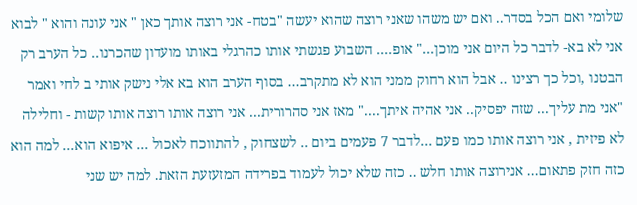שלומי ואם הכל בסדר.. ואם יש משהו שאני רוצה שהוא יעשה "בטח- אני רוצה אותך כאן " אני עונה והוא " לבוא אני לא בא- לדבר כל היום אני מוכן..." אופ.... השבוע פגשתי אותו כהרגלי באותו מועדון שהכרנו.. כל הערב רק הבטנו ,וכל כך רצינו .. אבל הוא רחוק ממני הוא לא מתקרב... בסוף הערב הוא בא אלי נישק אותי ב לחי ואמר "אני מת עליך... שזה יפסיק.. אני אהיה איתך...." מאז אני סהרורית... אני רוצה אותו רוצה אותו קשות - וחלילה לא פיזית , אני רוצה אותו כמו פעם ...לדבר 7 פעמים ביום .. לשצחוק , להתווכח לאכול ... איפוא הוא... למה הוא כזה חזק פתאום... אנירוצה אותו חלש .. כזה שלא יכול לעמוד בפרידה המזעזעת הזאת. למה יש שני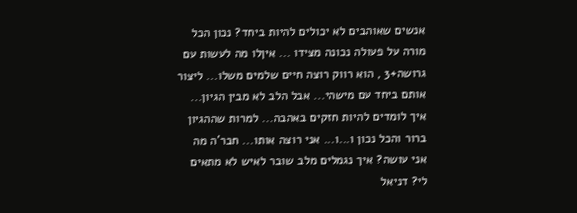אנשים שאוהבים לא יכולים להיות ביחד? נכון הכל מורה על פעולה נכונה מצידו ... איןלו מה לעשות עם גרושה+3 , הוא רווק רוצה חיים שלמים משלו... ליצור אותם ביחד עם מישהי... אבל הלב לא מבין הגיון... איך לומדים להיות חזקים באהבה... למרות שההגיון ברור והכל נכון ו...ו... אני רוצה אותו... חבר'ה מה אני עושה? איך נגמלים מלב שובר לאיש לא מתאים לי? דניאל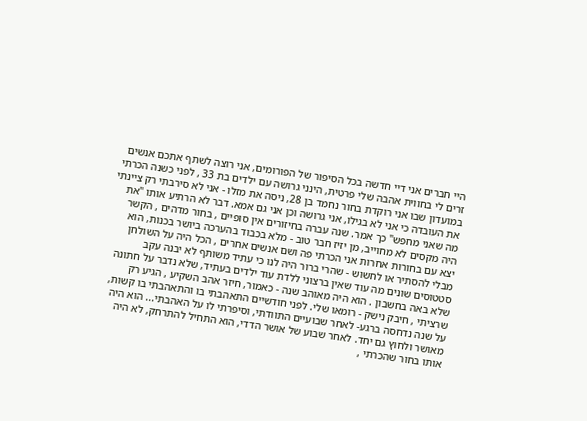היי חברים אני דיי חדשה בכל הסיפור של הפורומים, אני רוצה לשתף אתכם אנשים זרים לי בחווית אהבה שלי פרטית, הינני גרושה עם ילדים בת 33 , לפני כשנה הכרתי במועדון שבו אני רוקדת בחור נחמד בן 28, ניסה את מזלו - אני לא סירבתי רק ציינתי את העובדה כי אני לא בגילו, אני גרושה וכן אני גם אמא. דבר לא הרתיע אותו "את מה שאני מחפש" כך אמר. שנה עברה בחיזורים אין סופיים , בחור מדהים , הקשר היה מקסים לא מחוייב, מן יזיז חבר טוב - מלא בכבוד בהערכה ביושר בכנות, הוא יצא עם בחורות אחרות אני הכרתי פה ושם אנשים אחרים , הכל היה על השולחן מבלי להסתיר או לחשוש - שהרי ברור היה לנו כי עתיד משותף לא יבנה עקב סטטוסים שונים מה עוד שאין ברצוני ללדת עוד ילדים בעתיד, שלא נדבר על חתונה שלא באה בחשבון . הוא היה מאוהב שנה - כאמור, חיזר אהב השקיע , הגיע רק שרציתי , חיבק נישק - רומאו שלי. לפני חודשיים התאהבתי בו והתאהבתי בו קשות, על שנה נדחסה ברגע- לאחר שבועיים התוודתי, וסיפרתי לו על האהבתי... הוא היה מאושר ולחוץ גם יחד. לאחר שבוע של אושר הדדי, הוא התחיל להתרחק, לא היה אותו בחור שהכרתי ,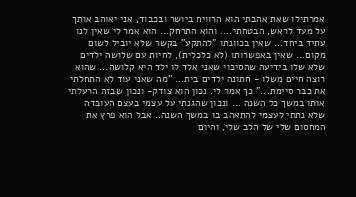אמרתילו שאת אהבתי הוא הרוויח ביושר ובכבוד, אני יאוהב אותך על מעד לראש, הבטחתי.... והוא התרחק... הוא אמר לי שאין לנו עתיד ביחד... שאין בכוונתו "להתקע" בקשר שלא יוביל לשום מקום... שאין באפשרותו (לא כלכלית), לחיות עם שלושה ילדים שלא שלו בידיעה שהסיכוי שאני אלד לו ילד היא קלושה... שהוא רוצה חיים משלו - חתונה ילדים בית... "מה שאני עוד לא התחלתי את כבר סיימת..." כך אמר לי. נכון הוא צודק- ונכון שבזה הרעלתי אותו במשך כל השנה ... ונכון שהגנתי על עצמי בעצם העובדה שלא נתתי לעצמי להתאהב בו במשך השנה.. אבל הוא פרץ את המחסום שלי של הלב שלי, והיום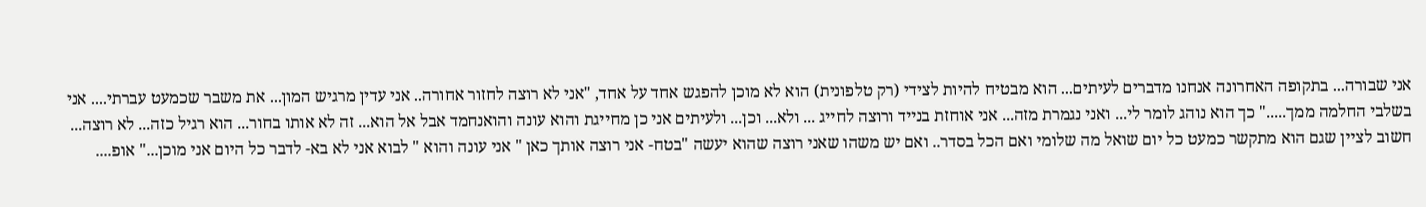אני שבורה... בתקופה האחרונה אנחנו מדברים לעיתים... הוא מבטיח להיות לצידי (רק טלפונית) הוא לא מוכן להפגש אחד על אחד, "אני לא רוצה לחזור אחורה.. אני עדין מרגיש המון... את משבר שכמעט עברתי.... אני בשלבי החלמה ממך....." כך הוא נוהג לומר לי... ואני נגמרת מזה... אני אוחזת בנייד ורוצה לחייג ... ולא... וכן... ולעיתים אני כן מחייגת והוא עונה והואנחמד אבל אל הוא... זה לא אותו בחור... הוא רגיל כזה... לא רוצה... חשוב לציין שגם הוא מתקשר כמעט כל יום שואל מה שלומי ואם הכל בסדר.. ואם יש משהו שאני רוצה שהוא יעשה "בטח- אני רוצה אותך כאן " אני עונה והוא " לבוא אני לא בא- לדבר כל היום אני מוכן..." אופ....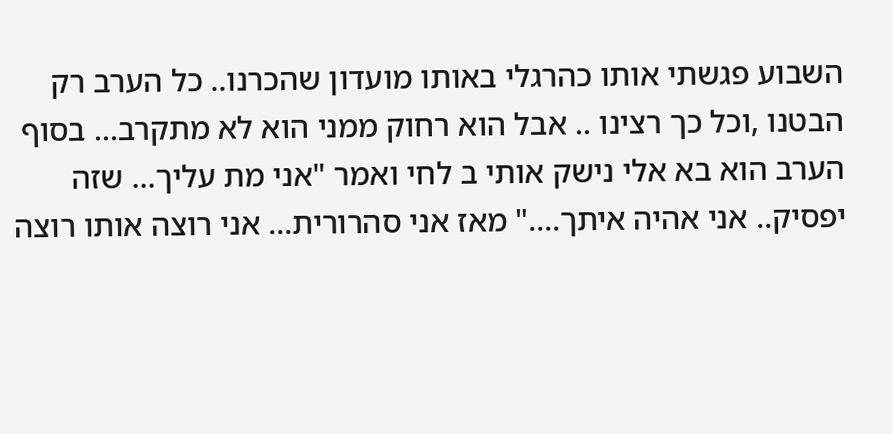השבוע פגשתי אותו כהרגלי באותו מועדון שהכרנו.. כל הערב רק הבטנו ,וכל כך רצינו .. אבל הוא רחוק ממני הוא לא מתקרב... בסוף הערב הוא בא אלי נישק אותי ב לחי ואמר "אני מת עליך... שזה יפסיק.. אני אהיה איתך...." מאז אני סהרורית... אני רוצה אותו רוצה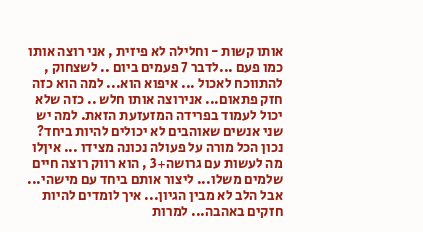אותו קשות - וחלילה לא פיזית , אני רוצה אותו כמו פעם ...לדבר 7 פעמים ביום .. לשצחוק , להתווכח לאכול ... איפוא הוא... למה הוא כזה חזק פתאום... אנירוצה אותו חלש .. כזה שלא יכול לעמוד בפרידה המזעזעת הזאת. למה יש שני אנשים שאוהבים לא יכולים להיות ביחד? נכון הכל מורה על פעולה נכונה מצידו ... איןלו מה לעשות עם גרושה+3 , הוא רווק רוצה חיים שלמים משלו... ליצור אותם ביחד עם מישהי... אבל הלב לא מבין הגיון... איך לומדים להיות חזקים באהבה... למרות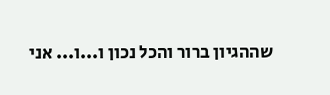שההגיון ברור והכל נכון ו...ו... אני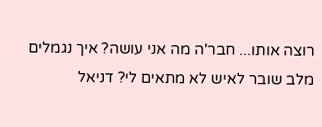רוצה אותו... חבר'ה מה אני עושה? איך נגמלים מלב שובר לאיש לא מתאים לי? דניאל